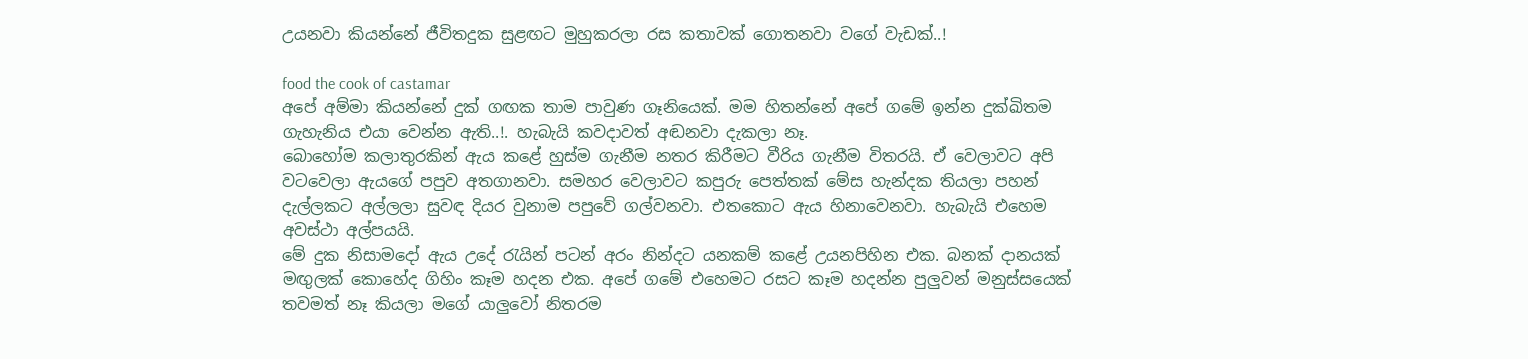උයනවා කියන්නේ ජීවිතදුක සුළඟට මුහුකරලා රස කතාවක් ගොතනවා වගේ වැඩක්..!

food the cook of castamar
අපේ අම්මා කියන්නේ දුක් ගඟක තාම පාවුණ ගෑනියෙක්. මම හිතන්නේ අපේ ගමේ ඉන්න දුක්ඛිතම ගැහැනිය එයා වෙන්න ඇති..!. හැබැයි කවදාවත් අඬනවා දැකලා නෑ.
බොහෝම කලාතුරකින් ඇය කළේ හුස්ම ගැනීම නතර කිරීමට වීරිය ගැනීම විතරයි. ඒ වෙලාවට අපි වටවෙලා ඇයගේ පපුව අතගානවා. සමහර වෙලාවට කපුරු පෙත්තක් මේස හැන්දක තියලා පහන් දැල්ලකට අල්ලලා සුවඳ දියර වුනාම පපුවේ ගල්වනවා. එතකොට ඇය හිනාවෙනවා. හැබැයි එහෙම අවස්ථා අල්පයයි.
මේ දුක නිසාමදෝ ඇය උදේ රැයින් පටන් අරං නින්දට යනකම් කළේ උයනපිහින එක. බනක් දානයක් මඟුලක් කොහේද ගිහිං කෑම හදන එක. අපේ ගමේ එහෙමට රසට කෑම හදන්න පුලුවන් මනුස්සයෙක් තවමත් නෑ කියලා මගේ යාලුවෝ නිතරම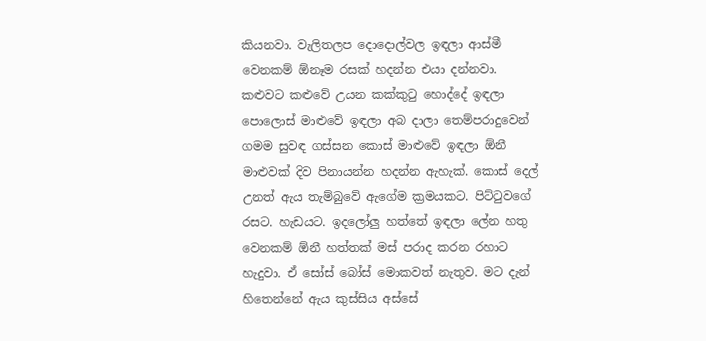කියනවා. වැලිතලප දොදොල්වල ඉඳලා ආස්මී වෙනකම් ඕනෑම රසක් හදන්න එයා දන්නවා.
කළුවට කළුවේ උයන කක්කුටු හොද්දේ ඉඳලා පොලොස් මාළුවේ ඉඳලා අබ දාලා තෙම්පරාදුවෙන් ගමම සුවඳ ගස්සන කොස් මාළුවේ ඉඳලා ඕනී මාළුවක් දිව පිනායන්න හදන්න ඇහැක්. කොස් දෙල් උනත් ඇය තැම්බුවේ ඇගේම ක්‍රමයකට. පිට්ටුවගේ රසට. හැඩයට. ඉදලෝලු හත්තේ ඉඳලා ලේන හතු වෙනකම් ඕනී හත්තක් මස් පරාද කරන රහාට හැදුවා. ඒ සෝස් බෝස් මොකවත් නැතුව. මට දැන් හිතෙන්නේ ඇය කුස්සිය අස්සේ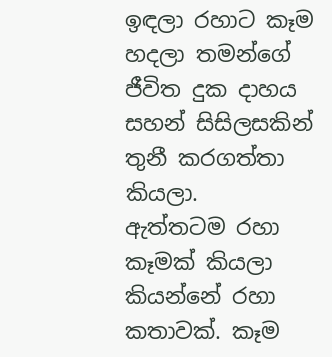ඉඳලා රහාට කෑම හදලා තමන්ගේ ජීවිත දුක දාහය සහන් සිසිලසකින් තුනී කරගත්තා කියලා.
ඇත්තටම රහා කෑමක් කියලා කියන්නේ රහා කතාවක්. කෑම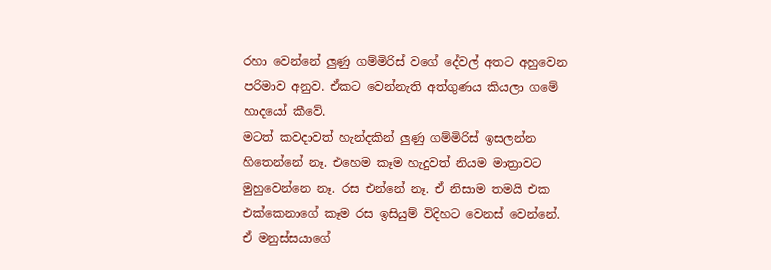රහා වෙන්නේ ලුණු ගම්මිරිස් වගේ දේවල් අතට අහුවෙන පරිමාව අනුව. ඒකට වෙන්නැති අත්ගුණය කියලා ගමේ හාදයෝ කීවේ.
මටත් කවදාවත් හැන්දකින් ලුණු ගම්මිරිස් ඉසලන්න හිතෙන්නේ නෑ. එහෙම කෑම හැදුවත් නියම මාත්‍රාවට මුහුවෙන්නෙ නෑ. රස එන්නේ නෑ. ඒ නිසාම තමයි එක එක්කෙනාගේ කෑම රස ඉසියුම් විදිහට වෙනස් වෙන්නේ. ඒ මනුස්සයාගේ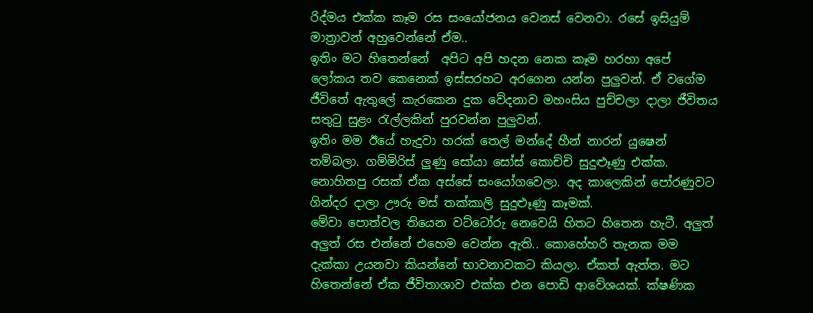රිද්මය එක්ක කෑම රස සංයෝජනය වෙනස් වෙනවා. රසේ ඉසියුම් මාත්‍රාවන් අහුවෙන්නේ ඒම..
ඉතිං මට හිතෙන්නේ  අපිට අපි හදන නෙක කෑම හරහා අපේ ලෝකය තව කෙනෙක් ඉස්සරහට අරගෙන යන්න පුලුවන්. ඒ වගේම ජීවිතේ ඇතුලේ කැරකෙන දුක වේදනාව මහංසිය පුච්චලා දාලා ජීවිතය සතුටු සුළං රැල්ලකින් පුරවන්න පුලුවන්.
ඉතිං මම ඊයේ හැදුවා හරක් තෙල් මන්දේ හීන් නාරන් යුෂෙන් තම්බලා. ගම්මිරිස් ලුණු සෝයා සෝස් කොච්චි සුදුළූණු එක්ක. නොහිතපු රසක් ඒක අස්සේ සංයෝගවෙලා. අද කාලෙකින් පෝරණුවට ගින්දර දාලා ඌරු මස් තක්කාලි සුදුළූණු කෑමක්.
මේවා පොත්වල තියෙන වට්ටෝරු නෙවෙයි හිතට හිතෙන හැටී. අලුත් අලුත් රස එන්නේ එහෙම වෙන්න ඇති.. කොහේහරි තැනක මම දැක්කා උයනවා කියන්නේ භාවනාවකට කියලා. ඒකත් ඇත්ත. මට හිතෙන්නේ ඒක ජීවිතාශාව එක්ක එන පොඩි ආවේශයක්. ක්ෂණික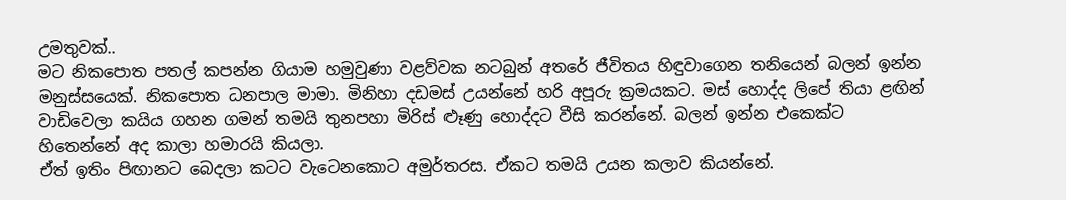උමතුවක්..
මට නිකපොත පතල් කපන්න ගියාම හමුවුණා වළව්වක නටබුන් අතරේ ජීවිතය හිඳුවාගෙන තනියෙන් බලන් ඉන්න මනුස්සයෙක්. නිකපොත ධනපාල මාමා. මිනිහා දඩමස් උයන්නේ හරි අපූරු ක්‍රමයකට. මස් හොද්ද ලිපේ තියා ළඟින් වාඩිවෙලා කයිය ගහන ගමන් තමයි තුනපහා මිරිස් ළූණු හොද්දට වීසි කරන්නේ. බලන් ඉන්න එකෙක්ට හිතෙන්නේ අද කාලා හමාරයි කියලා.
ඒත් ඉතිං පිඟානට බෙදලා කටට වැටෙනකොට අමුර්තරස. ඒකට තමයි උයන කලාව කියන්නේ.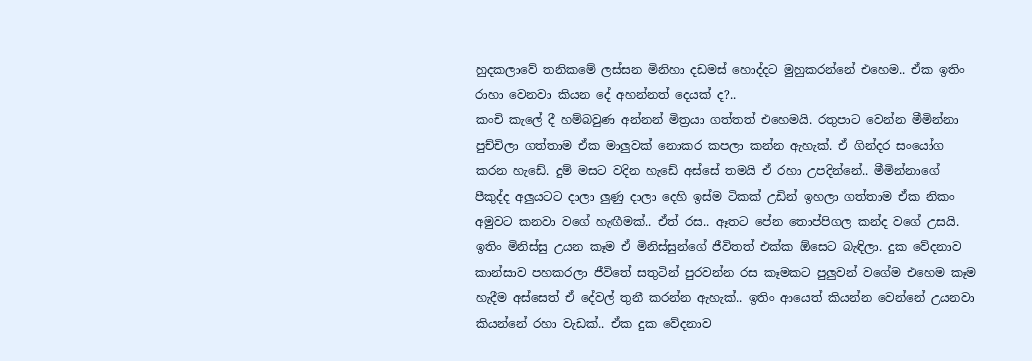හුදකලාවේ තනිකමේ ලස්සන මිනිහා දඩමස් හොද්දට මුහුකරන්නේ එහෙම.. ඒක ඉතිං රාහා වෙනවා කියන දේ අහන්නත් දෙයක් ද?..
කංචි කැලේ දී හම්බවුණ අන්නන් මිත්‍රයා ගත්තත් එහෙමයි. රතුපාට වෙන්න මීමින්නා පුච්චිලා ගත්තාම ඒක මාලුවක් නොකර කපලා කන්න ඇහැක්. ඒ ගින්දර සංයෝග කරන හැඩේ. දුම් මසට වදින හැඩේ අස්සේ තමයි ඒ රහා උපදින්නේ.. මීමින්නාගේ පීකුද්ද අලුයටට දාලා ලුණු දාලා දෙහි ඉස්ම ටිකක් උඩින් ඉහලා ගත්තාම ඒක නිකං අමුවට කනවා වගේ හැඟීමක්.. ඒත් රස.. ඈතට පේන තොප්පිගල කන්ද වගේ උසයි.
ඉතිං මිනිස්සු උයන කෑම ඒ මිනිස්සුන්ගේ ජීවිතත් එක්ක ඕසෙට බැඳිලා. දුක වේදනාව කාන්සාව පහකරලා ජීවිතේ සතුටින් පුරවන්න රස කෑමකට පුලුවන් වගේම එහෙම කෑම හැදීම අස්සෙත් ඒ දේවල් තුනී කරන්න ඇහැක්.. ඉතිං ආයෙත් කියන්න වෙන්නේ උයනවා කියන්නේ රහා වැඩක්.. ඒක දුක වේදනාව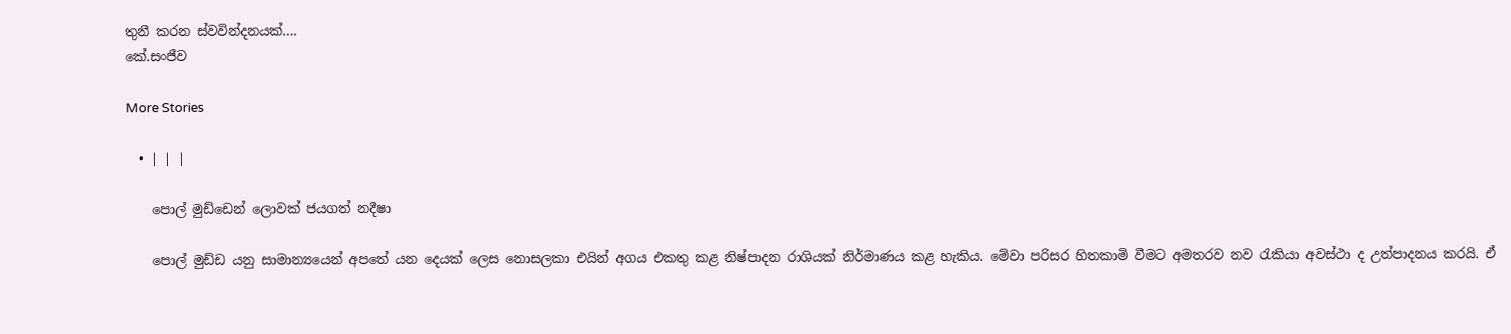තුනී කරන ස්වවින්දනයක්….
කේ.සංජීව

More Stories

  • | | |

    පොල් මුඩ්ඩෙන් ලොවක් ජයගත් නදීෂා

    පොල් මුඩ්ඩ යනු සාමාන්‍යයෙන් අපතේ යන දෙයක් ලෙස නොසලකා එයින් අගය එකතු කළ නිෂ්පාදන රාශියක් නිර්මාණය කළ හැකිය. මේවා පරිසර හිතකාමි වීමට අමතරව නව රැකියා අවස්ථා ද උත්පාදනය කරයි. ඒ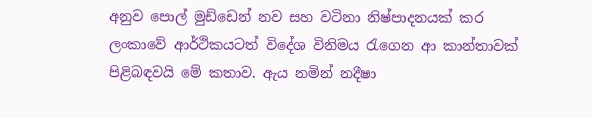අනුව පොල් මුඩ්ඩෙන් නව සහ වටිනා නිෂ්පාදනයක් කර ලංකාවේ ආර්ථිකයටත් විදේශ විනිමය රැගෙන ආ කාන්තාවක් පිළිබඳවයි මේ කතාව. ඇය නමින් නදීෂා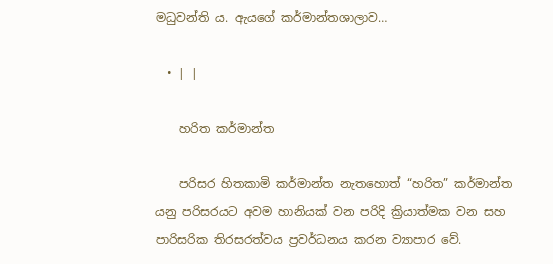මධුවන්ති ය. ඇයගේ කර්මාන්තශාලාව…

  • | |

    හරිත කර්මාන්ත

    පරිසර හිතකාමි කර්මාන්ත නැතහොත් “හරිත” කර්මාන්ත යනු පරිසරයට අවම හානියක් වන පරිදි ක්‍රියාත්මක වන සහ පාරිසරික තිරසරත්වය ප්‍රවර්ධනය කරන ව්‍යාපාර වේ.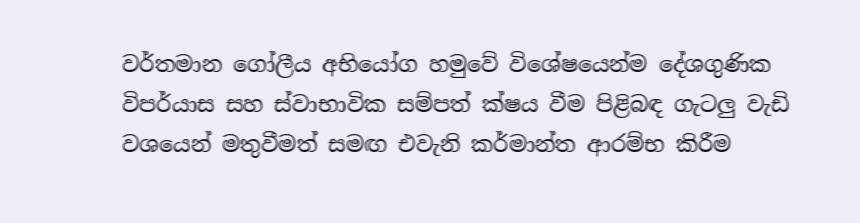වර්තමාන ගෝලීය අභියෝග හමුවේ විශේෂයෙන්ම දේශගුණික විපර්යාස සහ ස්වාභාවික සම්පත් ක්ෂය වීම පිළිබඳ ගැටලු වැඩි වශයෙන් මතුවීමත් සමඟ එවැනි කර්මාන්ත ආරම්භ කිරීම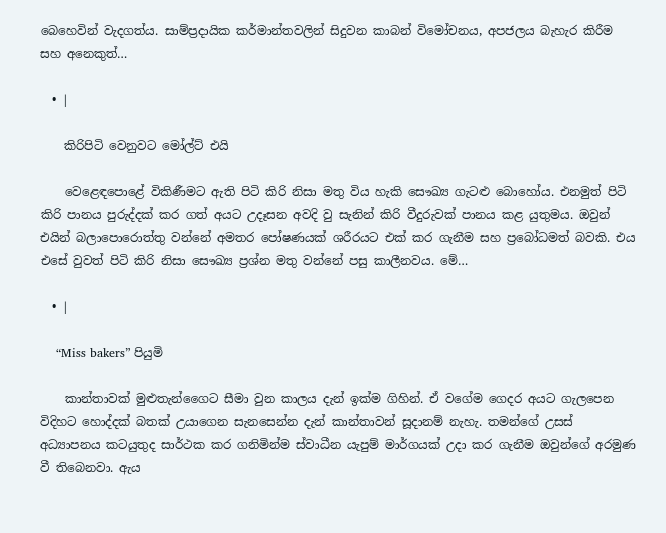බෙහෙවින් වැදගත්ය. සාම්ප්‍රදායික කර්මාන්තවලින් සිදුවන කාබන් විමෝචනය, අපජලය බැහැර කිරීම සහ අනෙකුත්…

  • |

    කිරිපිටි වෙනුවට මෝල්ට් එයි

    වෙළෙඳපොළේ විකිණීමට ඇති පිටි කිරි නිසා මතු විය හැකි සෞඛ්‍ය ගැටළු බොහෝය. එනමුත් පිටි කිරි පානය පුරුද්දක් කර ගත් අයට උදෑසන අවදි වු සැනින් කිරි වීදුරුවක් පානය කළ යුතුමය. ඔවුන් එයින් බලාපොරොත්තු වන්නේ අමතර පෝෂණයක් ශරීරයට එක් කර ගැනීම සහ ප්‍රබෝධමත් බවකි. එය එසේ වුවත් පිටි කිරි නිසා සෞඛ්‍ය ප්‍රශ්න මතු වන්නේ පසු කාලීනවය. මේ…

  • |

    “Miss bakers” පියුමි

    කාන්තාවක් මුළුතැන්ගෛට සීමා වුන කාලය දැන් ඉක්ම ගිහින්. ඒ වගේම ගෙදර අයට ගැලපෙන විදිහට හොද්දක් බතක් උයාගෙන සැනසෙන්න දැන් කාන්තාවන් සූදානම් නැහැ. තමන්ගේ උසස් අධ්‍යාපනය කටයුතුද සාර්ථක කර ගනිමින්ම ස්වාධීන යැපුම් මාර්ගයක් උදා කර ගැනීම ඔවුන්ගේ අරමුණ වී තිබෙනවා. ඇය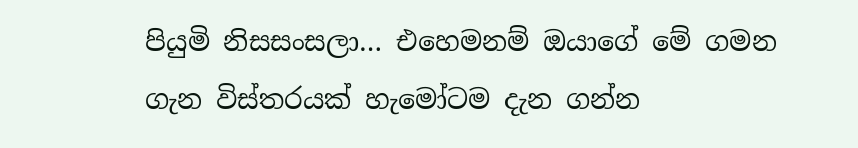පියුමි නිසසංසලා… එහෙමනම් ඔයාගේ මේ ගමන ගැන විස්තරයක් හැමෝටම දැන ගන්න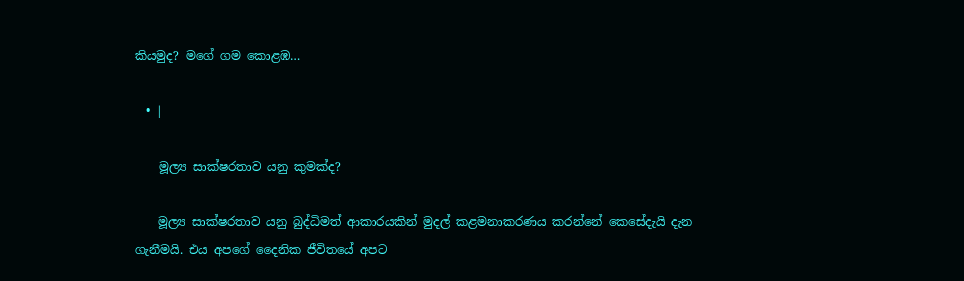කියමුද? මගේ ගම කොළඹ…

  • |

    මූල්‍ය සාක්ෂරතාව යනු කුමක්ද?

    මූල්‍ය සාක්ෂරතාව යනු බුද්ධිමත් ආකාරයකින් මුදල් කළමනාකරණය කරන්නේ කෙසේදැයි දැන ගැනීමයි. එය අපගේ දෛනික ජීවිතයේ අපට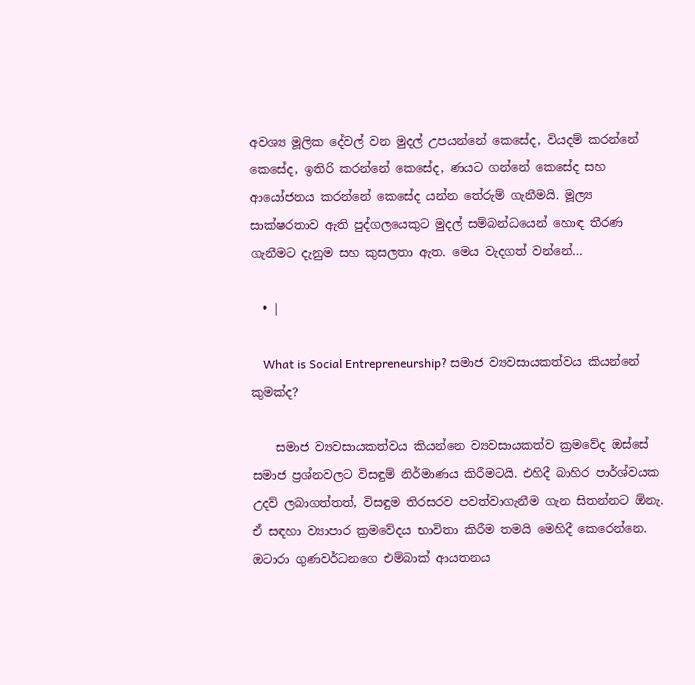අවශ්‍ය මූලික දේවල් වන මුදල් උපයන්නේ කෙසේද, වියදම් කරන්නේ කෙසේද, ඉතිරි කරන්නේ කෙසේද, ණයට ගන්නේ කෙසේද සහ ආයෝජනය කරන්නේ කෙසේද යන්න තේරුම් ගැනීමයි. මූල්‍ය සාක්ෂරතාව ඇති පුද්ගලයෙකුට මුදල් සම්බන්ධයෙන් හොඳ තීරණ ගැනීමට දැනුම සහ කුසලතා ඇත. මෙය වැදගත් වන්නේ…

  • |

    What is Social Entrepreneurship? සමාජ ව්‍යවසායකත්වය කියන්නේ කුමක්ද?

    සමාජ ව්‍යවසායකත්වය කියන්නෙ ව්‍යවසායකත්ව ක්‍රමවේද ඔස්සේ සමාජ ප්‍රශ්නවලට විසඳුම් නිර්මාණය කිරීමටයි. එහිදී බාහිර පාර්ශ්වයක උදව් ලබාගත්තත්, විසඳුම තිරසරව පවත්වාගැනීම ගැන සිතන්නට ඕනැ. ඒ සඳහා ව්‍යාපාර ක්‍රමවේදය භාවිතා කිරීම තමයි මෙහිදී කෙරෙන්නෙ. ඔටාරා ගුණවර්ධනගෙ එම්බාක් ආයතනය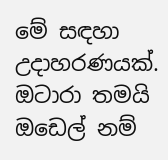මේ සඳහා උදාහරණයක්. ඔටාරා තමයි ඔඩෙල් නම්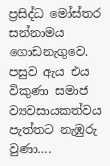ප්‍රසිද්ධ මෝස්තර සන්නාමය ගොඩනැගුවෙ. පසුව ඇය එය විකුණා සමාජ ව්‍යවසායකත්වය පැත්තට නැඹුරු වුණා….